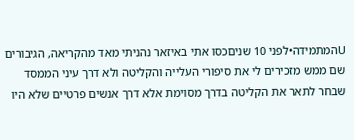Uהמתמידה•לפני 10 שניםכסו אתי באיזאר נהניתי מאד מהקריאה, הגיבורים שם ממש מזכירים לי את סיפורי העלייה והקליטה ולא דרך עיני הממסד שבחר לתאר את הקליטה בדרך מסוימת אלא דרך אנשים פרטיים שלא היו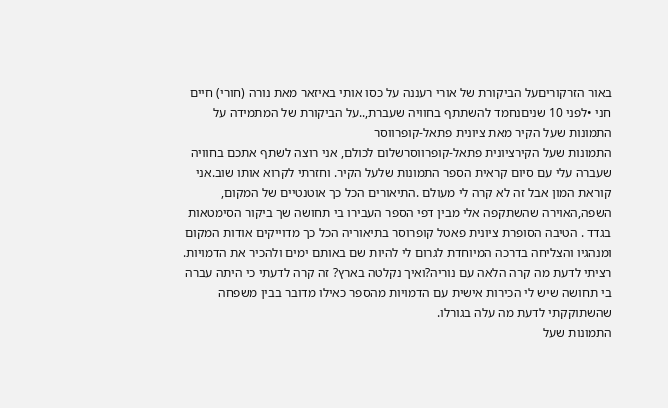באור הזרקוריםעל הביקורת של אורי רעננה על כסו אותי באיזאר מאת נורה (חורי) חיים
חני •לפני 10 שניםנחמד להשתתף בחוויה שעברת,..על הביקורת של המתמידה על התמונות שעל הקיר מאת ציונית פתאל-קופרווסר
התמונות שעל הקירציונית פתאל-קופרווסרשלום לכולם, אני רוצה לשתף אתכם בחוויה שעברה עלי עם סיום קראית הספר התמונות שלעל הקיר. וחזרתי לקרוא אותו שוב.אני קוראת המון אבל זה לא קרה לי מעולם .התיאורים הכל כך אוטנטיים של המקום, השפה,האוירה שהשתקפה אלי מבין דפי הספר העבירו בי תחושה שך ביקור הסימטאות בגדד . הטיבה הסופרת ציונית פאטל קופרוסר בתיאוריה הכל כך מדוייקים אודות המקום ומנהגיו והצליחה בדרכה המיוחדת לגרום לי להיות שם באותם ימים ולהכיר את הדמויות. רציתי לדעת מה קרה הלאה עם נוריה?ואיך נקלטה בארץ? זה קרה לדעתי כי היתה עברה בי תחושה שיש לי הכירות אישית עם הדמויות מהספר כאילו מדובר בבין משפחה שהשתוקקתי לדעת מה עלה בגורלו.
התמונות שעל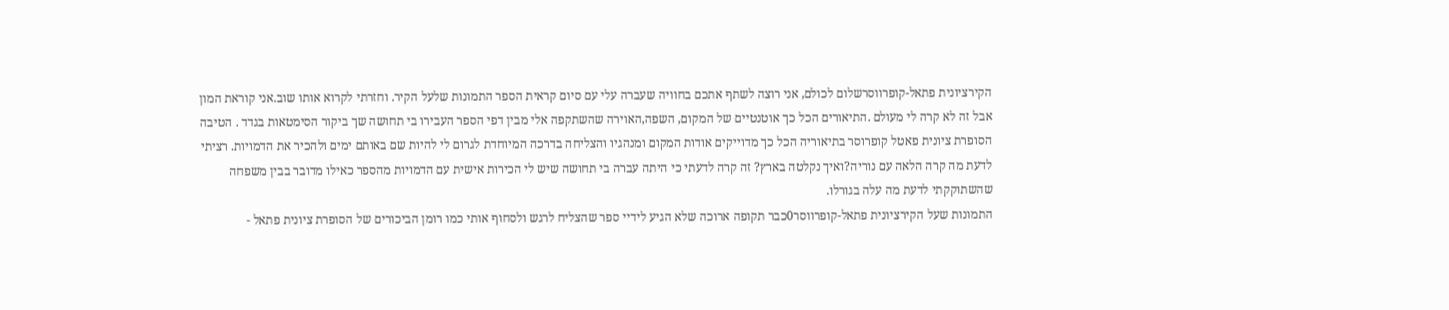הקירציונית פתאל-קופרווסרשלום לכולם, אני רוצה לשתף אתכם בחוויה שעברה עלי עם סיום קראית הספר התמונות שלעל הקיר. וחזרתי לקרוא אותו שוב.אני קוראת המון אבל זה לא קרה לי מעולם .התיאורים הכל כך אוטנטיים של המקום, השפה,האוירה שהשתקפה אלי מבין דפי הספר העבירו בי תחושה שך ביקור הסימטאות בגדד . הטיבה הסופרת ציונית פאטל קופרוסר בתיאוריה הכל כך מדוייקים אודות המקום ומנהגיו והצליחה בדרכה המיוחדת לגרום לי להיות שם באותם ימים ולהכיר את הדמויות. רציתי לדעת מה קרה הלאה עם נוריה?ואיך נקלטה בארץ? זה קרה לדעתי כי היתה עברה בי תחושה שיש לי הכירות אישית עם הדמויות מהספר כאילו מדובר בבין משפחה שהשתוקקתי לדעת מה עלה בגורלו.
התמונות שעל הקירציונית פתאל-קופרווסר0כבר תקופה ארוכה שלא הגיע לידיי ספר שהצליח לרגש ולסחוף אותי כמו רומן הביכורים של הסופרת ציונית פתאל -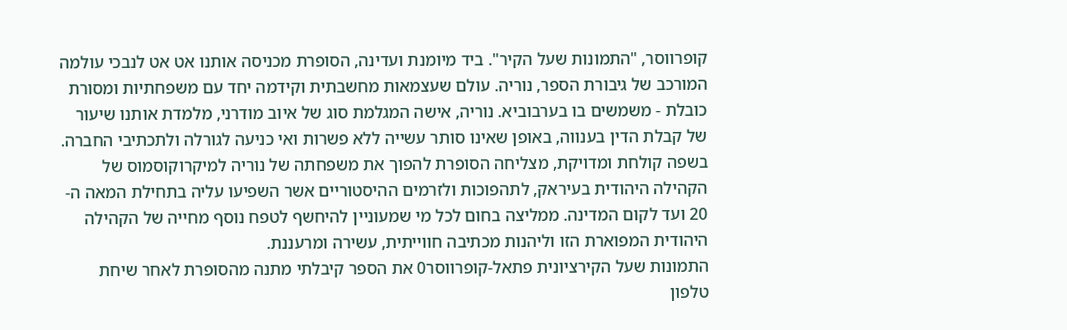קופרווסר, "התמונות שעל הקיר". ביד מיומנת ועדינה, הסופרת מכניסה אותנו אט אט לנבכי עולמה המורכב של גיבורת הספר, נוריה. עולם שעצמאות מחשבתית וקידמה יחד עם משפחתיות ומסורת כובלת - משמשים בו בערבוביא. נוריה, אישה המגלמת סוג של איוב מודרני, מלמדת אותנו שיעור של קבלת הדין בענווה, באופן שאינו סותר עשייה ללא פשרות ואי כניעה לגורלה ולתכתיבי החברה. בשפה קולחת ומדויקת, מצליחה הסופרת להפוך את משפחתה של נוריה למיקרוקוסמוס של הקהילה היהודית בעיראק, לתהפוכות ולזרמים ההיסטוריים אשר השפיעו עליה בתחילת המאה ה- 20 ועד לקום המדינה. ממליצה בחום לכל מי שמעוניין להיחשף לטפח נוסף מחייה של הקהילה היהודית המפוארת הזו וליהנות מכתיבה חווייתית, עשירה ומרעננת.
התמונות שעל הקירציונית פתאל-קופרווסר0 את הספר קיבלתי מתנה מהסופרת לאחר שיחת טלפון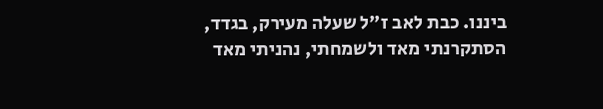ביננו. כבת לאב ז"ל שעלה מעירק, בגדד, הסתקרנתי מאד ולשמחתי, נהניתי מאד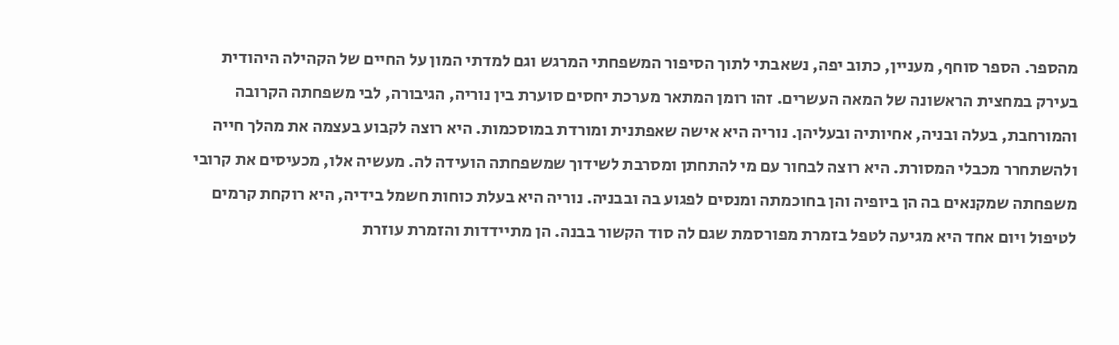מהספר. הספר סוחף, מעניין, כתוב יפה, נשאבתי לתוך הסיפור המשפחתי המרגש וגם למדתי המון על החיים של הקהילה היהודית בעירק במחצית הראשונה של המאה העשרים. זהו רומן המתאר מערכת יחסים סוערת בין נוריה, הגיבורה, לבי משפחתה הקרובה והמורחבת, בעלה ובניה, אחיותיה ובעליהן. נוריה היא אישה שאפתנית ומורדת במוסכמות. היא רוצה לקבוע בעצמה את מהלך חייה ולהשתחרר מכבלי המסורת. היא רוצה לבחור עם מי להתחתן ומסרבת לשידוך שמשפחתה הועידה לה. מעשיה אלו, מכעיסים את קרובי משפחתה שמקנאים בה הן ביופיה והן בחוכמתה ומנסים לפגוע בה ובבניה. נוריה היא בעלת כוחות חשמל בידיה, היא רוקחת קרמים לטיפול ויום אחד היא מגיעה לטפל בזמרת מפורסמת שגם לה סוד הקשור בבנה. הן מתיידדות והזמרת עוזרת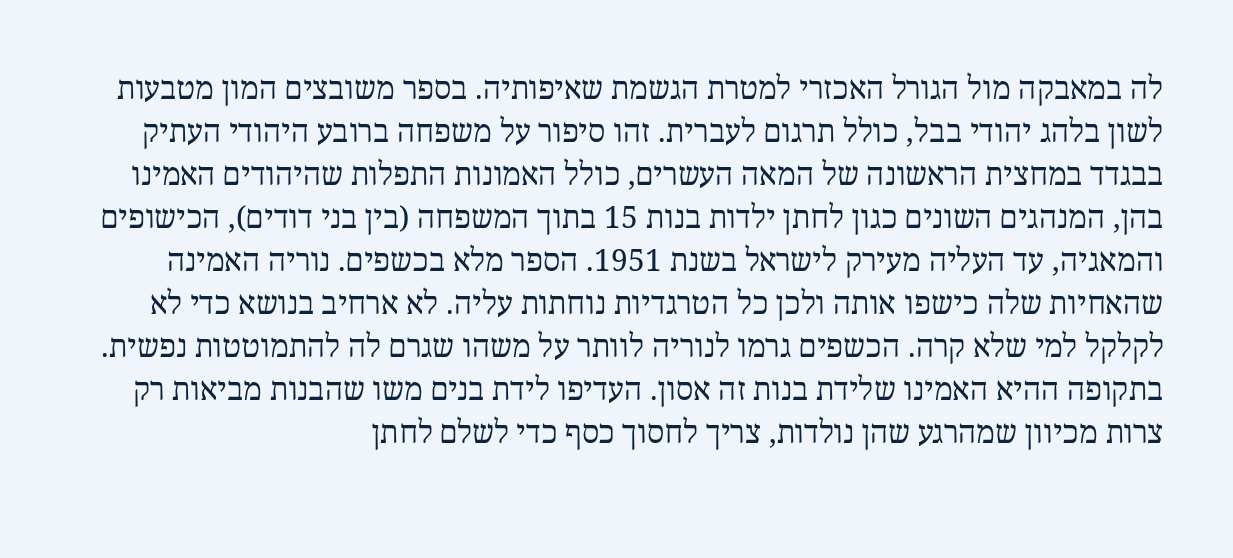לה במאבקה מול הגורל האכזרי למטרת הגשמת שאיפותיה. בספר משובצים המון מטבעות לשון בלהג יהודי בבל, כולל תרגום לעברית. זהו סיפור על משפחה ברובע היהודי העתיק בבגדד במחצית הראשונה של המאה העשרים, כולל האמונות התפלות שהיהודים האמינו בהן, המנהגים השונים כגון לחתן ילדות בנות 15 בתוך המשפחה (בין בני דודים), הכישופים והמאגיה, עד העליה מעירק לישראל בשנת 1951. הספר מלא בכשפים. נוריה האמינה שהאחיות שלה כישפו אותה ולכן כל הטרגדיות נוחתות עליה. לא ארחיב בנושא כדי לא לקלקל למי שלא קרה. הכשפים גרמו לנוריה לוותר על משהו שגרם לה להתמוטטות נפשית. בתקופה ההיא האמינו שלידת בנות זה אסון. העדיפו לידת בנים משו שהבנות מביאות רק צרות מכיוון שמהרגע שהן נולדות, צריך לחסוך כסף כדי לשלם לחתן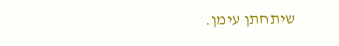שיתחתן עימן.